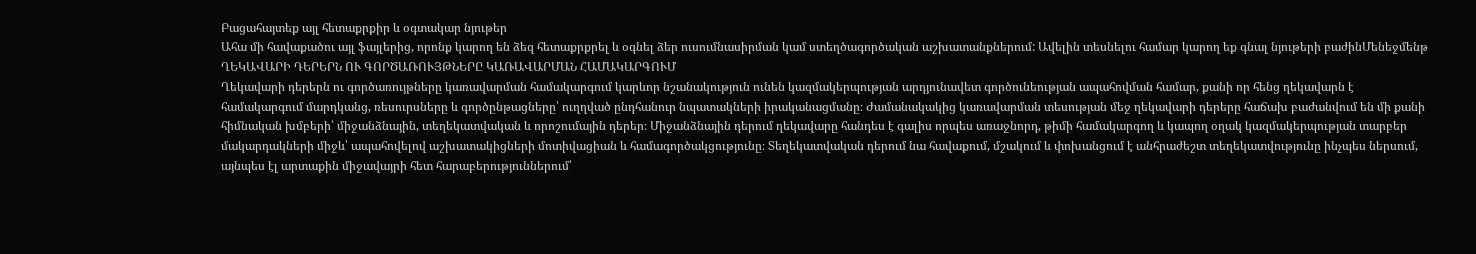Բացահայտեք այլ հետաքրքիր և օգտակար նյութեր
Ահա մի հավաքածու այլ ֆայլերից, որոնք կարող են ձեզ հետաքրքրել և օգնել ձեր ուսումնասիրման կամ ստեղծագործական աշխատանքներում: Ավելին տեսնելու համար կարող եք գնալ նյութերի բաժինՄենեջմենթ
ՂԵԿԱՎԱՐԻ ԴԵՐԵՐՆ ՈՒ ԳՈՐԾԱՌՈՒՅԹՆԵՐԸ ԿԱՌԱՎԱՐՄԱՆ ՀԱՄԱԿԱՐԳՈՒՄ
Ղեկավարի դերերն ու գործառույթները կառավարման համակարգում կարևոր նշանակություն ունեն կազմակերպության արդյունավետ գործունեության ապահովման համար, քանի որ հենց ղեկավարն է համակարգում մարդկանց, ռեսուրսները և գործընթացները՝ ուղղված ընդհանուր նպատակների իրականացմանը։ Ժամանակակից կառավարման տեսության մեջ ղեկավարի դերերը հաճախ բաժանվում են մի քանի հիմնական խմբերի՝ միջանձնային, տեղեկատվական և որոշումային դերեր։ Միջանձնային դերում ղեկավարը հանդես է գալիս որպես առաջնորդ, թիմի համակարգող և կապող օղակ կազմակերպության տարբեր մակարդակների միջև՝ ապահովելով աշխատակիցների մոտիվացիան և համագործակցությունը։ Տեղեկատվական դերում նա հավաքում, մշակում և փոխանցում է անհրաժեշտ տեղեկատվությունը ինչպես ներսում, այնպես էլ արտաքին միջավայրի հետ հարաբերություններում՝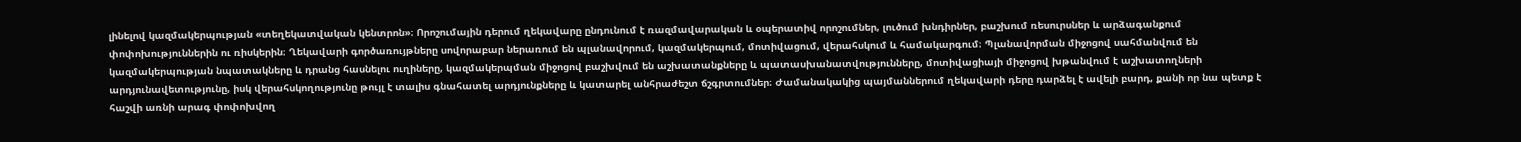լինելով կազմակերպության «տեղեկատվական կենտրոն»։ Որոշումային դերում ղեկավարը ընդունում է ռազմավարական և օպերատիվ որոշումներ, լուծում խնդիրներ, բաշխում ռեսուրսներ և արձագանքում փոփոխություններին ու ռիսկերին։ Ղեկավարի գործառույթները սովորաբար ներառում են պլանավորում, կազմակերպում, մոտիվացում, վերահսկում և համակարգում։ Պլանավորման միջոցով սահմանվում են կազմակերպության նպատակները և դրանց հասնելու ուղիները, կազմակերպման միջոցով բաշխվում են աշխատանքները և պատասխանատվությունները, մոտիվացիայի միջոցով խթանվում է աշխատողների արդյունավետությունը, իսկ վերահսկողությունը թույլ է տալիս գնահատել արդյունքները և կատարել անհրաժեշտ ճշգրտումներ։ Ժամանակակից պայմաններում ղեկավարի դերը դարձել է ավելի բարդ, քանի որ նա պետք է հաշվի առնի արագ փոփոխվող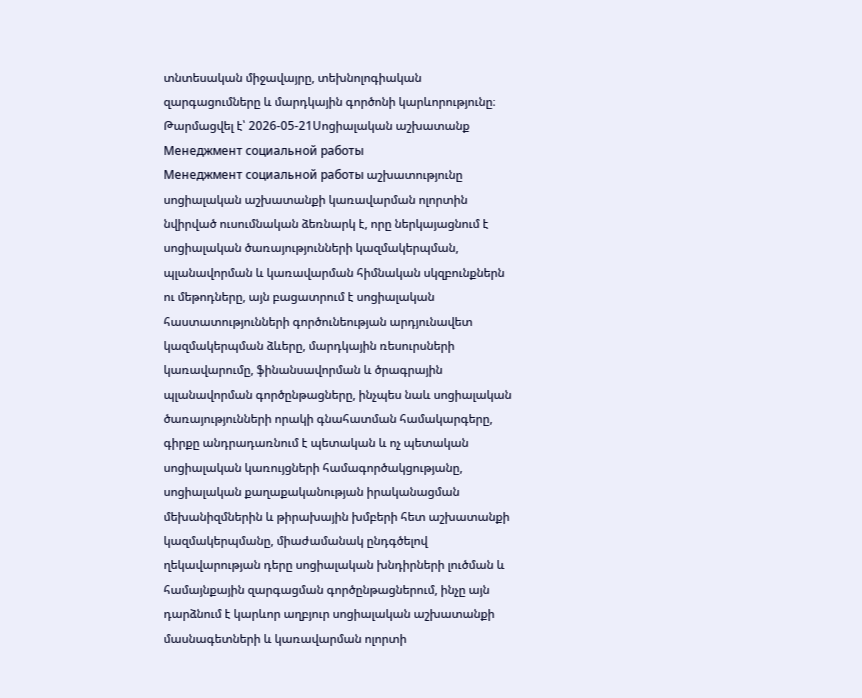տնտեսական միջավայրը, տեխնոլոգիական զարգացումները և մարդկային գործոնի կարևորությունը։
Թարմացվել է՝ 2026-05-21Սոցիալական աշխատանք
Менеджмент социальной работы
Менеджмент социальной работы աշխատությունը սոցիալական աշխատանքի կառավարման ոլորտին նվիրված ուսումնական ձեռնարկ է, որը ներկայացնում է սոցիալական ծառայությունների կազմակերպման, պլանավորման և կառավարման հիմնական սկզբունքներն ու մեթոդները, այն բացատրում է սոցիալական հաստատությունների գործունեության արդյունավետ կազմակերպման ձևերը, մարդկային ռեսուրսների կառավարումը, ֆինանսավորման և ծրագրային պլանավորման գործընթացները, ինչպես նաև սոցիալական ծառայությունների որակի գնահատման համակարգերը, գիրքը անդրադառնում է պետական և ոչ պետական սոցիալական կառույցների համագործակցությանը, սոցիալական քաղաքականության իրականացման մեխանիզմներին և թիրախային խմբերի հետ աշխատանքի կազմակերպմանը, միաժամանակ ընդգծելով ղեկավարության դերը սոցիալական խնդիրների լուծման և համայնքային զարգացման գործընթացներում, ինչը այն դարձնում է կարևոր աղբյուր սոցիալական աշխատանքի մասնագետների և կառավարման ոլորտի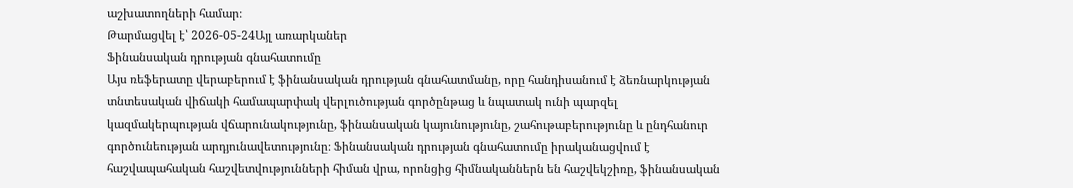աշխատողների համար։
Թարմացվել է՝ 2026-05-24Այլ առարկաներ
Ֆինանսական դրության գնահատումը
Այս ռեֆերատը վերաբերում է ֆինանսական դրության գնահատմանը, որը հանդիսանում է ձեռնարկության տնտեսական վիճակի համապարփակ վերլուծության գործընթաց և նպատակ ունի պարզել կազմակերպության վճարունակությունը, ֆինանսական կայունությունը, շահութաբերությունը և ընդհանուր գործունեության արդյունավետությունը։ Ֆինանսական դրության գնահատումը իրականացվում է հաշվապահական հաշվետվությունների հիման վրա, որոնցից հիմնականներն են հաշվեկշիռը, ֆինանսական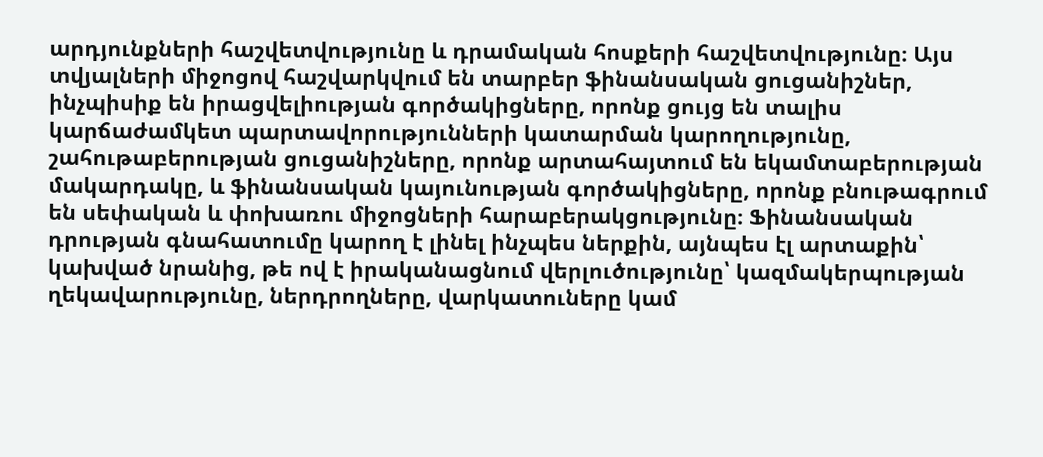արդյունքների հաշվետվությունը և դրամական հոսքերի հաշվետվությունը։ Այս տվյալների միջոցով հաշվարկվում են տարբեր ֆինանսական ցուցանիշներ, ինչպիսիք են իրացվելիության գործակիցները, որոնք ցույց են տալիս կարճաժամկետ պարտավորությունների կատարման կարողությունը, շահութաբերության ցուցանիշները, որոնք արտահայտում են եկամտաբերության մակարդակը, և ֆինանսական կայունության գործակիցները, որոնք բնութագրում են սեփական և փոխառու միջոցների հարաբերակցությունը։ Ֆինանսական դրության գնահատումը կարող է լինել ինչպես ներքին, այնպես էլ արտաքին՝ կախված նրանից, թե ով է իրականացնում վերլուծությունը՝ կազմակերպության ղեկավարությունը, ներդրողները, վարկատուները կամ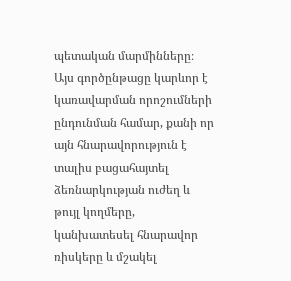պետական մարմինները։ Այս գործընթացը կարևոր է կառավարման որոշումների ընդունման համար, քանի որ այն հնարավորություն է տալիս բացահայտել ձեռնարկության ուժեղ և թույլ կողմերը, կանխատեսել հնարավոր ռիսկերը և մշակել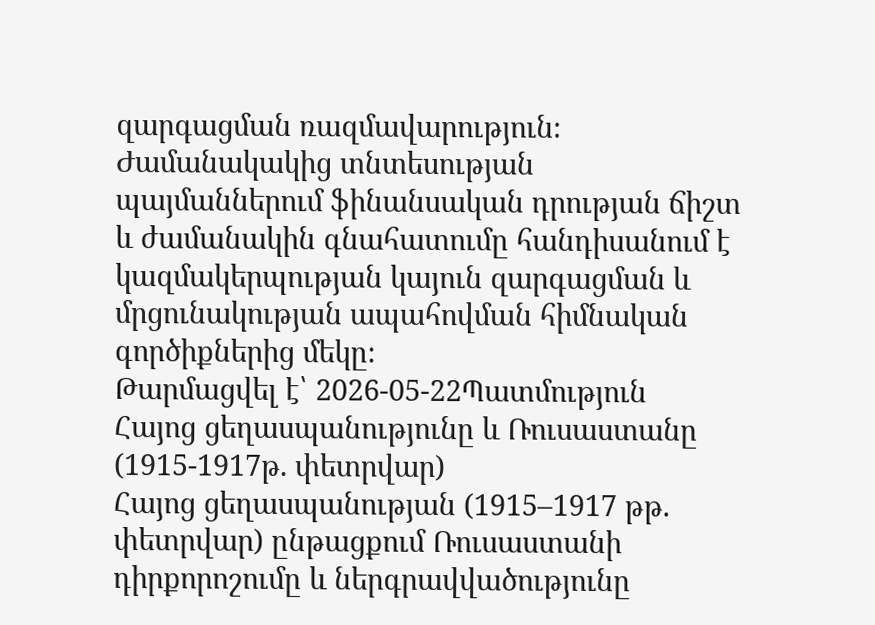զարգացման ռազմավարություն։ Ժամանակակից տնտեսության պայմաններում ֆինանսական դրության ճիշտ և ժամանակին գնահատումը հանդիսանում է կազմակերպության կայուն զարգացման և մրցունակության ապահովման հիմնական գործիքներից մեկը։
Թարմացվել է՝ 2026-05-22Պատմություն
Հայոց ցեղասպանությունը և Ռուսաստանը (1915-1917թ. փետրվար)
Հայոց ցեղասպանության (1915–1917 թթ. փետրվար) ընթացքում Ռուսաստանի դիրքորոշումը և ներգրավվածությունը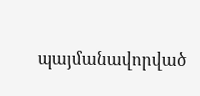պայմանավորված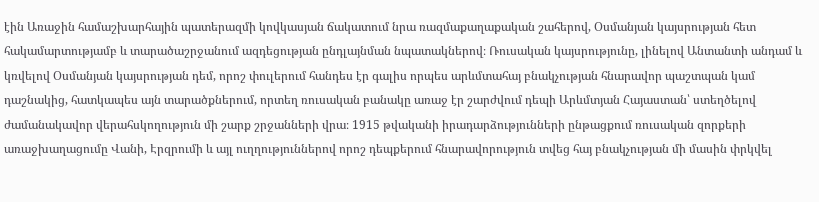էին Առաջին համաշխարհային պատերազմի կովկասյան ճակատում նրա ռազմաքաղաքական շահերով, Օսմանյան կայսրության հետ հակամարտությամբ և տարածաշրջանում ազդեցության ընդլայնման նպատակներով։ Ռուսական կայսրությունը, լինելով Անտանտի անդամ և կռվելով Օսմանյան կայսրության դեմ, որոշ փուլերում հանդես էր գալիս որպես արևմտահայ բնակչության հնարավոր պաշտպան կամ դաշնակից, հատկապես այն տարածքներում, որտեղ ռուսական բանակը առաջ էր շարժվում դեպի Արևմտյան Հայաստան՝ ստեղծելով ժամանակավոր վերահսկողություն մի շարք շրջանների վրա։ 1915 թվականի իրադարձությունների ընթացքում ռուսական զորքերի առաջխաղացումը Վանի, Էրզրումի և այլ ուղղություններով որոշ դեպքերում հնարավորություն տվեց հայ բնակչության մի մասին փրկվել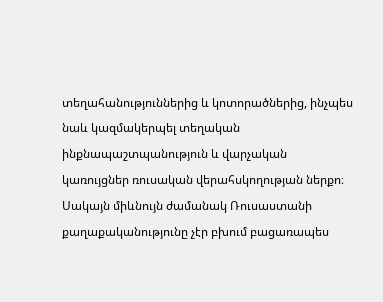տեղահանություններից և կոտորածներից, ինչպես նաև կազմակերպել տեղական ինքնապաշտպանություն և վարչական կառույցներ ռուսական վերահսկողության ներքո։ Սակայն միևնույն ժամանակ Ռուսաստանի քաղաքականությունը չէր բխում բացառապես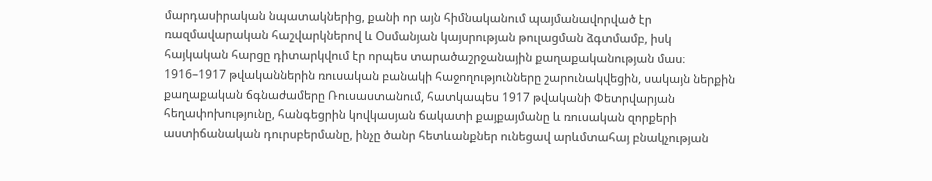մարդասիրական նպատակներից, քանի որ այն հիմնականում պայմանավորված էր ռազմավարական հաշվարկներով և Օսմանյան կայսրության թուլացման ձգտմամբ, իսկ հայկական հարցը դիտարկվում էր որպես տարածաշրջանային քաղաքականության մաս։ 1916–1917 թվականներին ռուսական բանակի հաջողությունները շարունակվեցին, սակայն ներքին քաղաքական ճգնաժամերը Ռուսաստանում, հատկապես 1917 թվականի Փետրվարյան հեղափոխությունը, հանգեցրին կովկասյան ճակատի քայքայմանը և ռուսական զորքերի աստիճանական դուրսբերմանը, ինչը ծանր հետևանքներ ունեցավ արևմտահայ բնակչության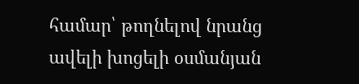համար՝ թողնելով նրանց ավելի խոցելի օսմանյան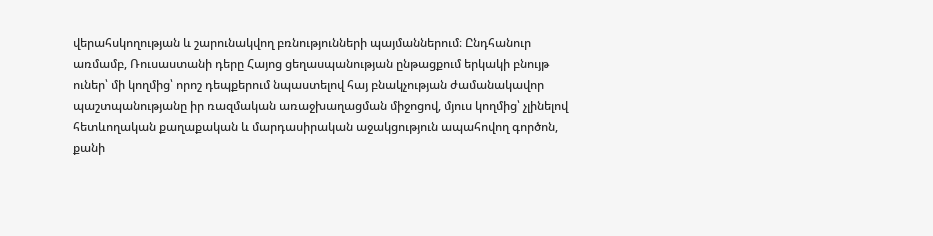վերահսկողության և շարունակվող բռնությունների պայմաններում։ Ընդհանուր առմամբ, Ռուսաստանի դերը Հայոց ցեղասպանության ընթացքում երկակի բնույթ ուներ՝ մի կողմից՝ որոշ դեպքերում նպաստելով հայ բնակչության ժամանակավոր պաշտպանությանը իր ռազմական առաջխաղացման միջոցով, մյուս կողմից՝ չլինելով հետևողական քաղաքական և մարդասիրական աջակցություն ապահովող գործոն, քանի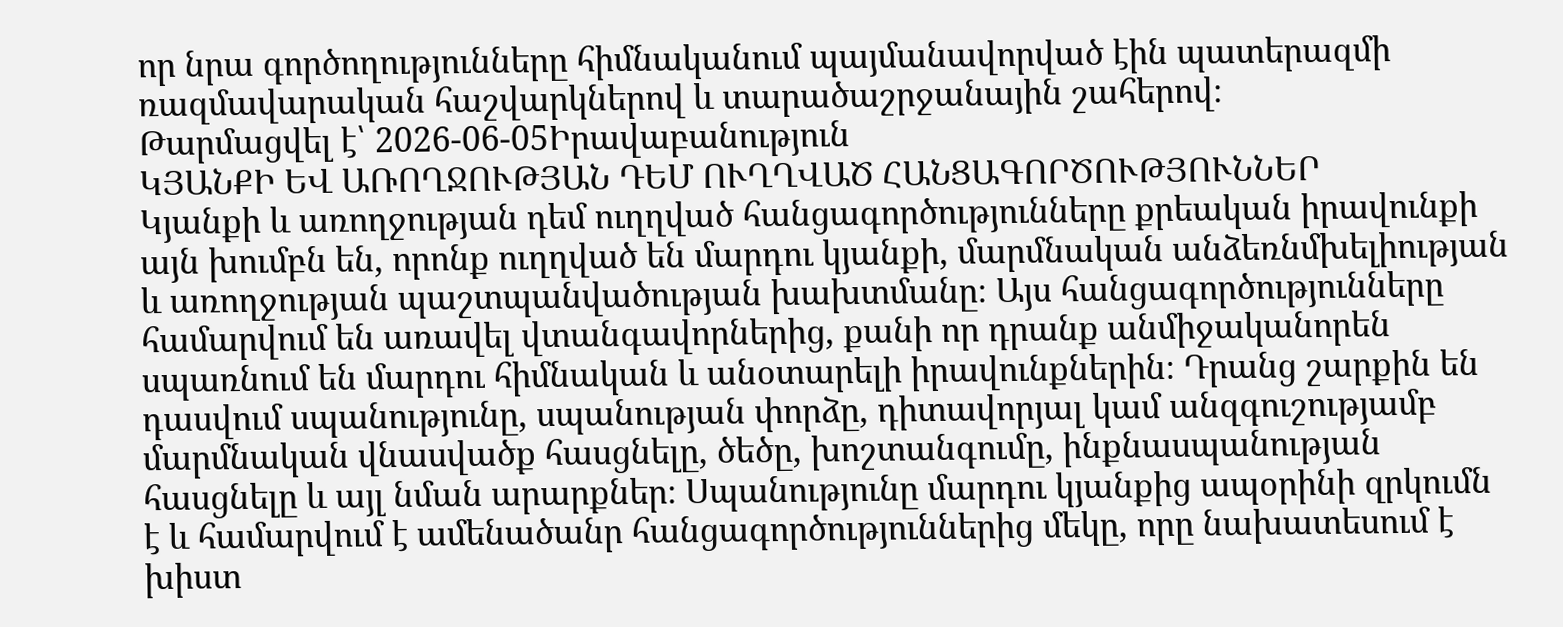որ նրա գործողությունները հիմնականում պայմանավորված էին պատերազմի ռազմավարական հաշվարկներով և տարածաշրջանային շահերով։
Թարմացվել է՝ 2026-06-05Իրավաբանություն
ԿՅԱՆՔԻ ԵՎ ԱՌՈՂՋՈՒԹՅԱՆ ԴԵՄ ՈՒՂՂՎԱԾ ՀԱՆՑԱԳՈՐԾՈՒԹՅՈՒՆՆԵՐ
Կյանքի և առողջության դեմ ուղղված հանցագործությունները քրեական իրավունքի այն խումբն են, որոնք ուղղված են մարդու կյանքի, մարմնական անձեռնմխելիության և առողջության պաշտպանվածության խախտմանը։ Այս հանցագործությունները համարվում են առավել վտանգավորներից, քանի որ դրանք անմիջականորեն սպառնում են մարդու հիմնական և անօտարելի իրավունքներին։ Դրանց շարքին են դասվում սպանությունը, սպանության փորձը, դիտավորյալ կամ անզգուշությամբ մարմնական վնասվածք հասցնելը, ծեծը, խոշտանգումը, ինքնասպանության հասցնելը և այլ նման արարքներ։ Սպանությունը մարդու կյանքից ապօրինի զրկումն է և համարվում է ամենածանր հանցագործություններից մեկը, որը նախատեսում է խիստ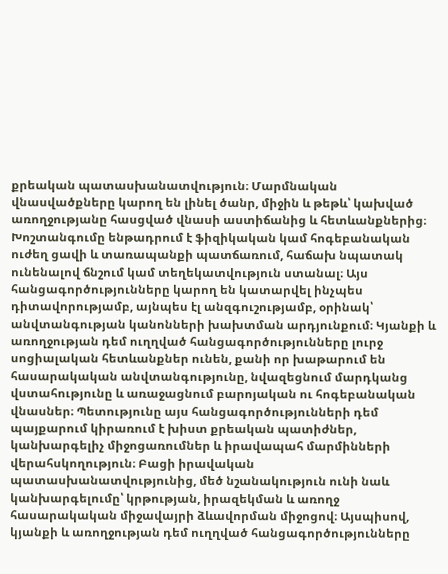քրեական պատասխանատվություն։ Մարմնական վնասվածքները կարող են լինել ծանր, միջին և թեթև՝ կախված առողջությանը հասցված վնասի աստիճանից և հետևանքներից։ Խոշտանգումը ենթադրում է ֆիզիկական կամ հոգեբանական ուժեղ ցավի և տառապանքի պատճառում, հաճախ նպատակ ունենալով ճնշում կամ տեղեկատվություն ստանալ։ Այս հանցագործությունները կարող են կատարվել ինչպես դիտավորությամբ, այնպես էլ անզգուշությամբ, օրինակ՝ անվտանգության կանոնների խախտման արդյունքում։ Կյանքի և առողջության դեմ ուղղված հանցագործությունները լուրջ սոցիալական հետևանքներ ունեն, քանի որ խաթարում են հասարակական անվտանգությունը, նվազեցնում մարդկանց վստահությունը և առաջացնում բարոյական ու հոգեբանական վնասներ։ Պետությունը այս հանցագործությունների դեմ պայքարում կիրառում է խիստ քրեական պատիժներ, կանխարգելիչ միջոցառումներ և իրավապահ մարմինների վերահսկողություն։ Բացի իրավական պատասխանատվությունից, մեծ նշանակություն ունի նաև կանխարգելումը՝ կրթության, իրազեկման և առողջ հասարակական միջավայրի ձևավորման միջոցով։ Այսպիսով, կյանքի և առողջության դեմ ուղղված հանցագործությունները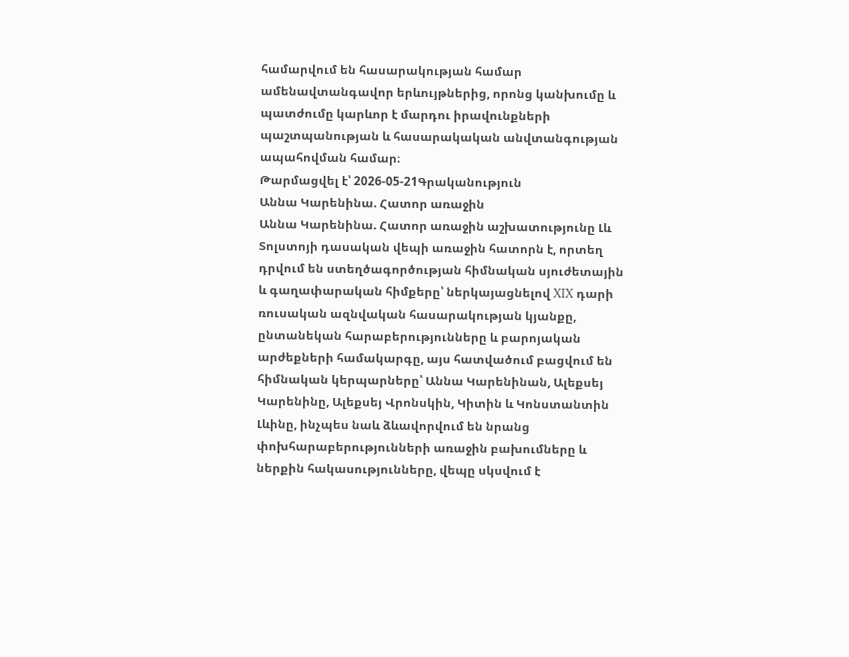համարվում են հասարակության համար ամենավտանգավոր երևույթներից, որոնց կանխումը և պատժումը կարևոր է մարդու իրավունքների պաշտպանության և հասարակական անվտանգության ապահովման համար։
Թարմացվել է՝ 2026-05-21Գրականություն
Աննա Կարենինա. Հատոր առաջին
Աննա Կարենինա. Հատոր առաջին աշխատությունը Լև Տոլստոյի դասական վեպի առաջին հատորն է, որտեղ դրվում են ստեղծագործության հիմնական սյուժետային և գաղափարական հիմքերը՝ ներկայացնելով XIX դարի ռուսական ազնվական հասարակության կյանքը, ընտանեկան հարաբերությունները և բարոյական արժեքների համակարգը, այս հատվածում բացվում են հիմնական կերպարները՝ Աննա Կարենինան, Ալեքսեյ Կարենինը, Ալեքսեյ Վրոնսկին, Կիտին և Կոնստանտին Լևինը, ինչպես նաև ձևավորվում են նրանց փոխհարաբերությունների առաջին բախումները և ներքին հակասությունները, վեպը սկսվում է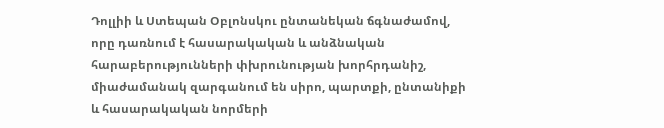Դոլլիի և Ստեպան Օբլոնսկու ընտանեկան ճգնաժամով, որը դառնում է հասարակական և անձնական հարաբերությունների փխրունության խորհրդանիշ, միաժամանակ զարգանում են սիրո, պարտքի, ընտանիքի և հասարակական նորմերի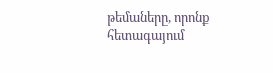թեմաները, որոնք հետագայում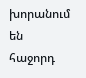խորանում են հաջորդ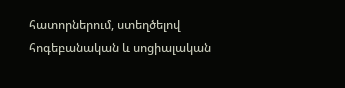հատորներում, ստեղծելով հոգեբանական և սոցիալական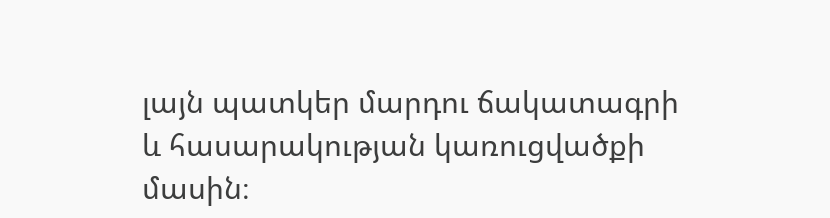լայն պատկեր մարդու ճակատագրի և հասարակության կառուցվածքի մասին։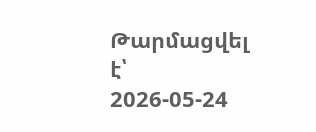Թարմացվել է՝ 2026-05-24